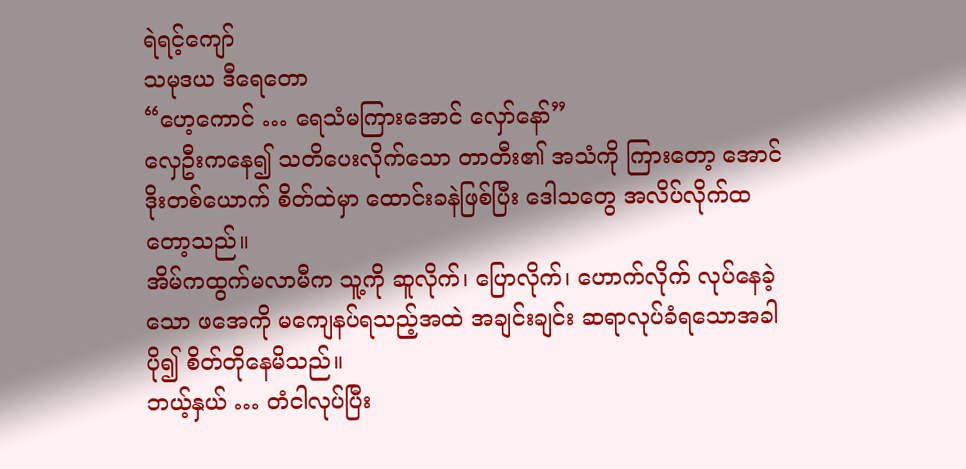ရဲရင့်ကျော်
သမုဒယ ဒီရေတော
“ဟေ့ကောင် … ရေသံမကြားအောင် လှော်နော်”
လှေဦးကနေ၍ သတိပေးလိုက်သော တာတီး၏ အသံကို ကြားတော့ အောင်ဒိုးတစ်ယောက် စိတ်ထဲမှာ ထောင်းခနဲဖြစ်ပြီး ဒေါသတွေ အလိပ်လိုက်ထတော့သည်။
အိမ်ကထွက်မလာမီက သူ့ကို ဆူလိုက်၊ ပြောလိုက်၊ ဟောက်လိုက် လုပ်နေခဲ့သော ဖအေကို မကျေနပ်ရသည့်အထဲ အချင်းချင်း ဆရာလုပ်ခံရသောအခါ ပို၍ စိတ်တိုနေမိသည်။
ဘယ့်နှယ် … တံငါလုပ်ပြီး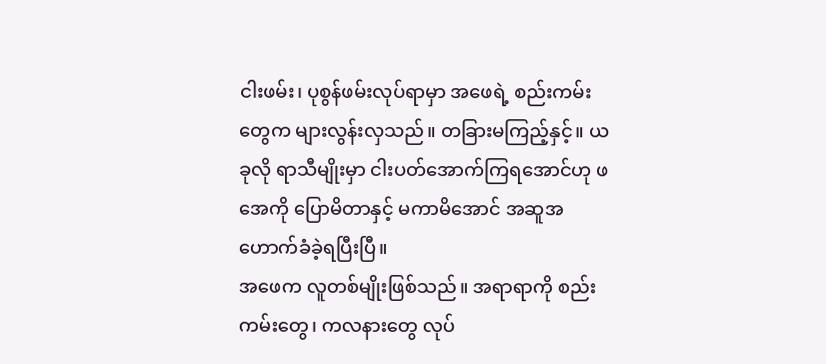ငါးဖမ်း၊ ပုစွန်ဖမ်းလုပ်ရာမှာ အဖေရဲ့ စည်းကမ်းတွေက များလွန်းလှသည်။ တခြားမကြည့်နှင့်။ ယခုလို ရာသီမျိုးမှာ ငါးပတ်အောက်ကြရအောင်ဟု ဖအေကို ပြောမိတာနှင့် မကာမိအောင် အဆူအဟောက်ခံခဲ့ရပြီးပြီ။
အဖေက လူတစ်မျိုးဖြစ်သည်။ အရာရာကို စည်းကမ်းတွေ၊ ကလနားတွေ လုပ်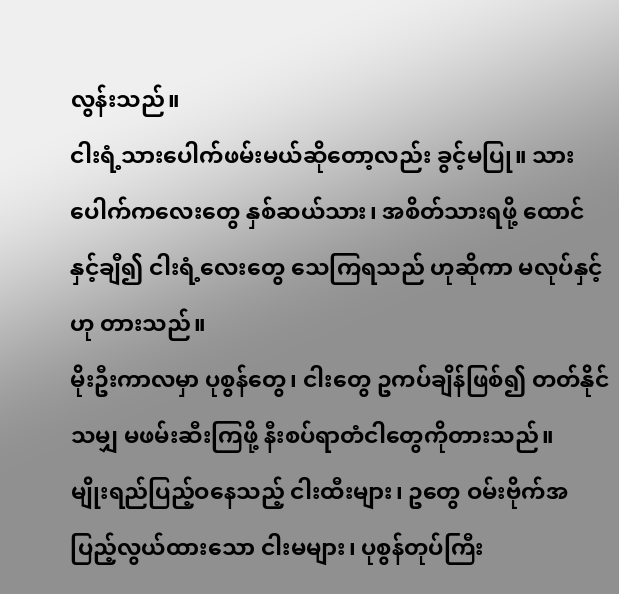လွန်းသည်။
ငါးရံ့သားပေါက်ဖမ်းမယ်ဆိုတော့လည်း ခွင့်မပြု။ သားပေါက်ကလေးတွေ နှစ်ဆယ်သား၊ အစိတ်သားရဖို့ ထောင်နှင့်ချီ၍ ငါးရံ့လေးတွေ သေကြရသည် ဟုဆိုကာ မလုပ်နှင့်ဟု တားသည်။
မိုးဦးကာလမှာ ပုစွန်တွေ၊ ငါးတွေ ဥကပ်ချိန်ဖြစ်၍ တတ်နိုင်သမျှ မဖမ်းဆီးကြဖို့ နီးစပ်ရာတံငါတွေကိုတားသည်။
မျိုးရည်ပြည့်ဝနေသည့် ငါးထီးများ၊ ဥတွေ ဝမ်းဗိုက်အပြည့်လွယ်ထားသော ငါးမများ၊ ပုစွန်တုပ်ကြီး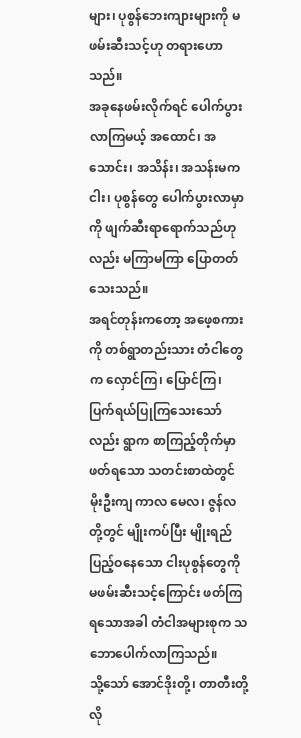များ၊ ပုစွန်ဘေးကျားများကို မဖမ်းဆီးသင့်ဟု တရားဟောသည်။
အခုနေဖမ်းလိုက်ရင် ပေါက်ပွားလာကြမယ့် အထောင်၊ အသောင်း၊ အသိန်း၊ အသန်းမက ငါး၊ ပုစွန်တွေ ပေါက်ပွားလာမှာကို ဖျက်ဆီးရာရောက်သည်ဟုလည်း မကြာမကြာ ပြောတတ်သေးသည်။
အရင်တုန်းကတော့ အဖေ့စကားကို တစ်ရွာတည်းသား တံငါတွေက လှောင်ကြ၊ ပြောင်ကြ၊ ပြက်ရယ်ပြုကြသေးသော်လည်း ရွာက စာကြည့်တိုက်မှာ ဖတ်ရသော သတင်းစာထဲတွင် မိုးဦးကျ ကာလ မေလ၊ ဇွန်လတို့တွင် မျိုးကပ်ပြီး မျိုးရည်ပြည့်ဝနေသော ငါးပုစွန်တွေကို မဖမ်းဆီးသင့်ကြောင်း ဖတ်ကြရသောအခါ တံငါအများစုက သဘောပေါက်လာကြသည်။
သို့သော် အောင်ဒိုးတို့၊ တာတီးတို့လို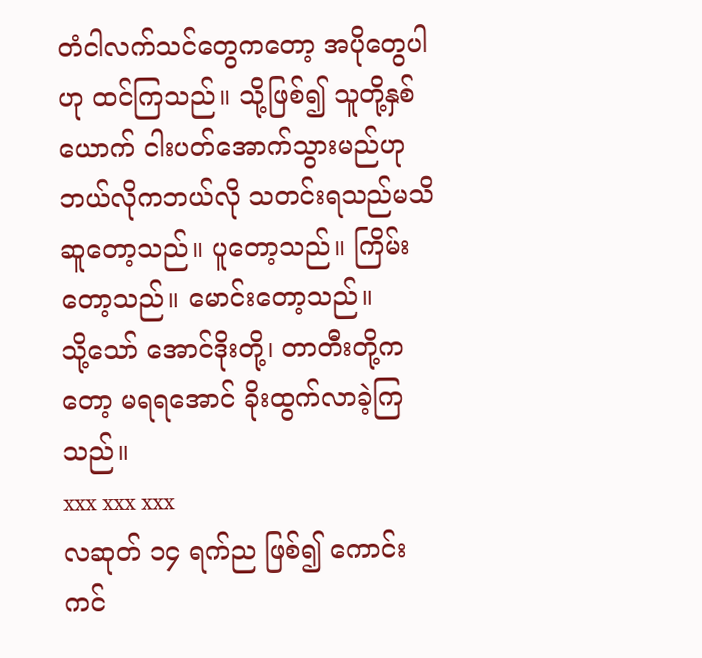တံငါလက်သင်တွေကတော့ အပိုတွေပါဟု ထင်ကြသည်။ သို့ဖြစ်၍ သူတို့နှစ်ယောက် ငါးပတ်အောက်သွားမည်ဟု ဘယ်လိုကဘယ်လို သတင်းရသည်မသိ ဆူတော့သည်။ ပူတော့သည်။ ကြိမ်းတော့သည်။ မောင်းတော့သည်။
သို့သော် အောင်ဒိုးတို့၊ တာတီးတို့ကတော့ မရရအောင် ခိုးထွက်လာခဲ့ကြသည်။
xxx xxx xxx
လဆုတ် ၁၄ ရက်ည ဖြစ်၍ ကောင်းကင်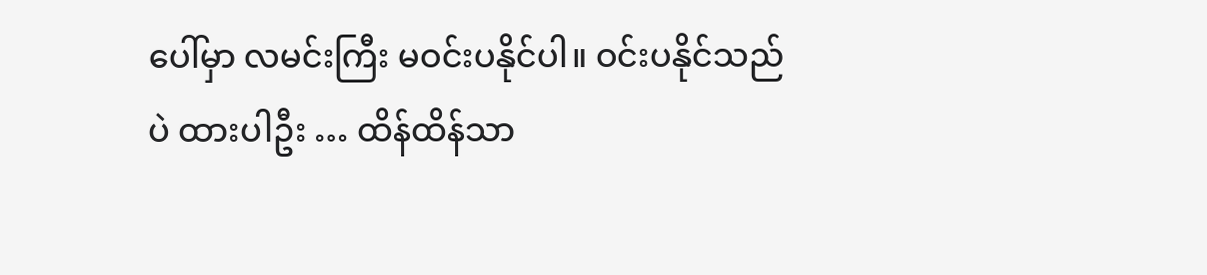ပေါ်မှာ လမင်းကြီး မဝင်းပနိုင်ပါ။ ဝင်းပနိုင်သည်ပဲ ထားပါဦး … ထိန်ထိန်သာ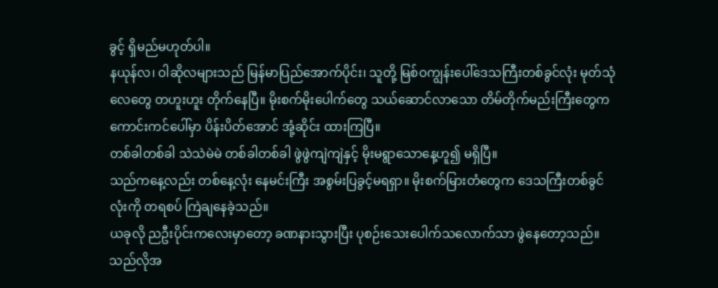ခွင့် ရှိမည်မဟုတ်ပါ။
နယုန်လ၊ ဝါဆိုလများသည် မြန်မာပြည်အောက်ပိုင်း၊ သူတို့ မြစ်ဝကျွန်းပေါ်ဒေသကြီးတစ်ခွင်လုံး မုတ်သုံလေတွေ တဟူးဟူး တိုက်နေပြီ။ မိုးစက်မိုးပေါက်တွေ သယ်ဆောင်လာသော တိမ်တိုက်မည်းကြီးတွေက ကောင်းကင်ပေါ်မှာ ပိန်းပိတ်အောင် အုံ့ဆိုင်း ထားကြပြီ။
တစ်ခါတစ်ခါ သဲသဲမဲမဲ တစ်ခါတစ်ခါ ဖွဲဖွဲကျဲကျဲနှင့် မိုးမရွာသောနေ့ဟူ၍ မရှိပြီ။
သည်ကနေ့လည်း တစ်နေ့လုံး နေမင်းကြီး အစွမ်းပြခွင့်မရရှာ။ မိုးစက်မြားတံတွေက ဒေသကြီးတစ်ခွင်လုံးကို တရစပ် ကြဲချနေခဲ့သည်။
ယခုလို ညဦးပိုင်းကလေးမှာတော့ ခဏနားသွားပြီး ပုစဉ်းသေးပေါက်သလောက်သာ ဖွဲနေတော့သည်။ သည်လိုအ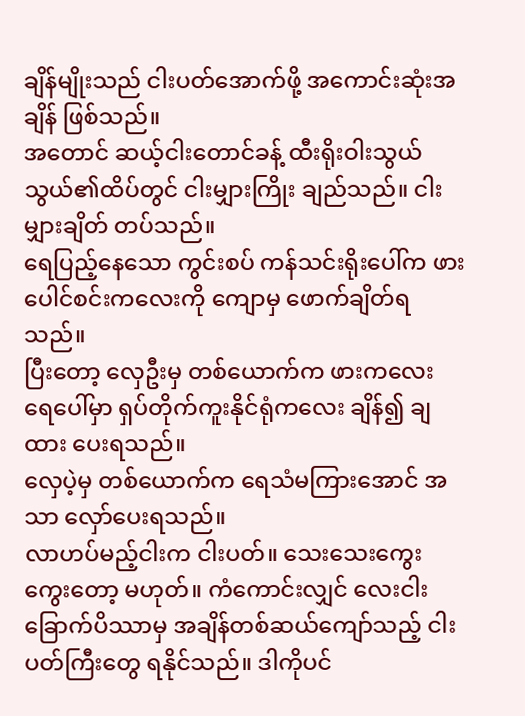ချိန်မျိုးသည် ငါးပတ်အောက်ဖို့ အကောင်းဆုံးအချိန် ဖြစ်သည်။
အတောင် ဆယ့်ငါးတောင်ခန့် ထီးရိုးဝါးသွယ်သွယ်၏ထိပ်တွင် ငါးမျှားကြိုး ချည်သည်။ ငါးမျှားချိတ် တပ်သည်။
ရေပြည့်နေသော ကွင်းစပ် ကန်သင်းရိုးပေါ်က ဖားပေါင်စင်းကလေးကို ကျောမှ ဖောက်ချိတ်ရသည်။
ပြီးတော့ လှေဦးမှ တစ်ယောက်က ဖားကလေး ရေပေါ်မှာ ရှပ်တိုက်ကူးနိုင်ရုံကလေး ချိန်၍ ချထား ပေးရသည်။
လှေပဲ့မှ တစ်ယောက်က ရေသံမကြားအောင် အသာ လှော်ပေးရသည်။
လာဟပ်မည့်ငါးက ငါးပတ်။ သေးသေးကွေးကွေးတော့ မဟုတ်။ ကံကောင်းလျှင် လေးငါးခြောက်ပိဿာမှ အချိန်တစ်ဆယ်ကျော်သည့် ငါးပတ်ကြီးတွေ ရနိုင်သည်။ ဒါကိုပင်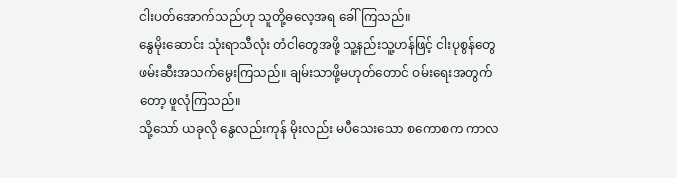ငါးပတ်အောက်သည်ဟု သူတို့ဓလေ့အရ ခေါ်ကြသည်။
နွေမိုးဆောင်း သုံးရာသီလုံး တံငါတွေအဖို့ သူ့နည်းသူ့ဟန်ဖြင့် ငါးပုစွန်တွေ ဖမ်းဆီးအသက်မွေးကြသည်။ ချမ်းသာဖို့မဟုတ်တောင် ဝမ်းရေးအတွက်တော့ ဖူလုံကြသည်။
သို့သော် ယခုလို နွေလည်းကုန် မိုးလည်း မပီသေးသော စကောစက ကာလ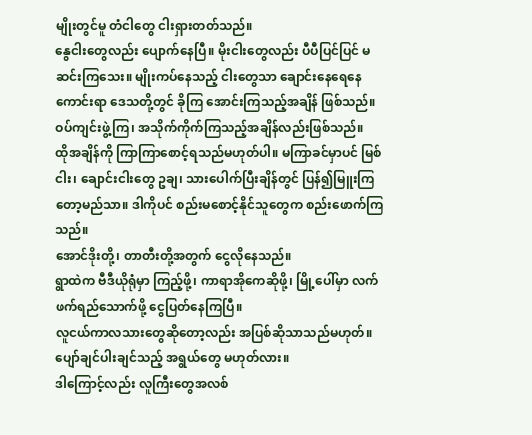မျိုးတွင်မူ တံငါတွေ ငါးရှားတတ်သည်။
နွေငါးတွေလည်း ပျောက်နေပြီ။ မိုးငါးတွေလည်း ပီပီပြင်ပြင် မဆင်းကြသေး။ မျိုးကပ်နေသည့် ငါးတွေသာ ချောင်းနေရေနေကောင်းရာ ဒေသတို့တွင် ခိုကြ အောင်းကြသည့်အချိန် ဖြစ်သည်။
ဝပ်ကျင်းဖွဲ့ကြ၊ အသိုက်ကိုက်ကြသည့်အချိန်လည်းဖြစ်သည်။
ထိုအချိန်ကို ကြာကြာစောင့်ရသည်မဟုတ်ပါ။ မကြာခင်မှာပင် မြစ်ငါး၊ ချောင်းငါးတွေ ဥချ၊ သားပေါက်ပြီးချိန်တွင် ပြန်၍မြူးကြတော့မည်သာ။ ဒါကိုပင် စည်းမစောင့်နိုင်သူတွေက စည်းဖောက်ကြသည်။
အောင်ဒိုးတို့၊ တာတီးတို့အတွက် ငွေလိုနေသည်။
ရွာထဲက ဗီဒီယိုရုံမှာ ကြည့်ဖို့၊ ကာရာအိုကေဆိုဖို့၊ မြို့ပေါ်မှာ လက်ဖက်ရည်သောက်ဖို့ ငွေပြတ်နေကြပြီ။
လူငယ်ကာလသားတွေဆိုတော့လည်း အပြစ်ဆိုသာသည်မဟုတ်။ ပျော်ချင်ပါးချင်သည့် အရွယ်တွေ မဟုတ်လား။
ဒါကြောင့်လည်း လူကြီးတွေအလစ်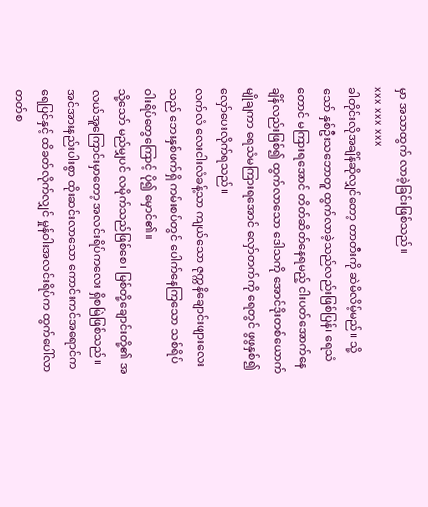မှာ အသာထွက် လာခဲ့ခြင်းဖြစ်သည်။
xxx xxx xxx
ခါတိုင်းလိုအချိန်ဆိုလျှင်တော့ တာတီးကို ဆဲမိလိမ့်မည်။ သို့သော် နှစ်ဦးသဘောတူ ထွက်လာခဲ့သည်လည်းဖြစ်ပြန်၊ ရေသံတောင် မကြားရအောင် တိတ်ဆိတ်နေရမည့် ငါးပတ်အောက်နေချိန်လည်းဖြစ်၍ ထွက်လာသော ဒေါသကို အောင်ဒိုးတစ်ယောက် မျိုချကာ ရေသံမကြားရအောင် လှော်တက်ကို ရေတွင် ဖွဖွနှစ်၍ လှော်ပေးလိုက်ရသည်။
လက်လံ လေးငါးလံခန့်သာ ကျယ်သော ဇုက္ကနိချောင်းဖျားလေးသည် ဘေးနှစ်ဖက်ရှိ ကမ်းစပ်တွင် ပေါက်နေကြသော သစ်ရိပ်ဝါးရိပ်တွေကြောင့် ပို၍ မှောင်၏။
သို့သော် မည်မျှပင် လမိုက်သည်ဖြစ်စေ၊ မြစ်တို့ချောင်းတို့၏ အလယ်အူကြောင်းမှာတော့ အလင်းရိပ်ကလေး ရှိစမြဲဖြစ်သည်။
အင်အားနည်းပါးစွာ ထိုးဆင်းလာသော ကောင်းကင်အရောင်က ရေပြင်နှင့် ထိခတ်လိုက်လျှင် မှုန်ဝါးအလင်းရိပ်က ထွက်ပေါ်လာတတ်စ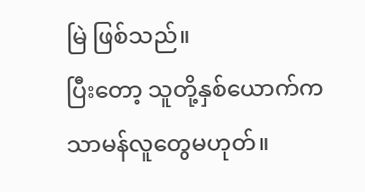မြဲ ဖြစ်သည်။
ပြီးတော့ သူတို့နှစ်ယောက်က သာမန်လူတွေမဟုတ်။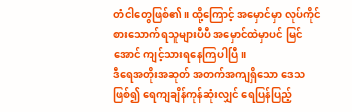တံငါတွေဖြစ်၏။ ထို့ကြောင့် အမှောင်မှာ လုပ်ကိုင်စားသောက်ရသူများပီပီ အမှောင်ထဲမှာပင် မြင်အောင် ကျင့်သားရနေကြပါပြီ။
ဒီရေအတိုးအဆုတ် အတက်အကျရှိသော ဒေသဖြစ်၍ ရေကျချိန်ကုန်ဆုံးလျှင် ရေပြန်ပြည့်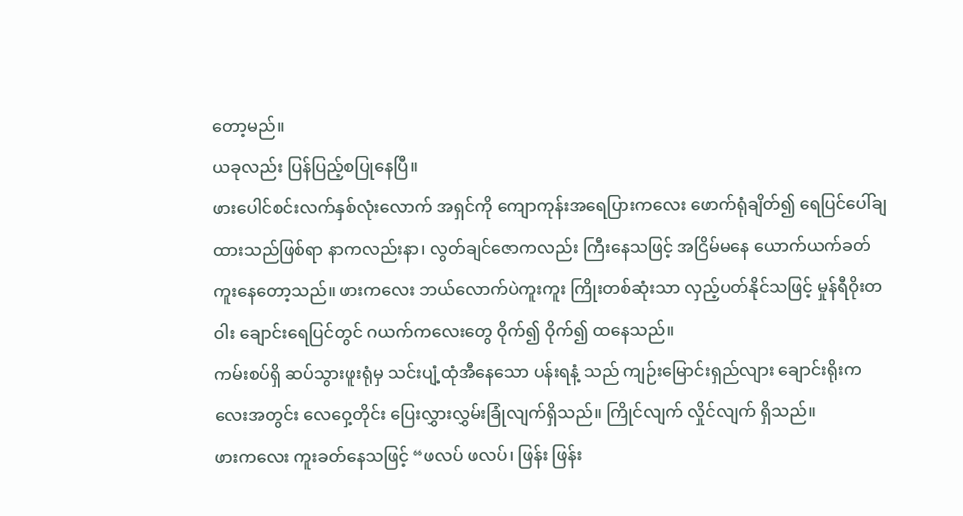တော့မည်။
ယခုလည်း ပြန်ပြည့်စပြုနေပြီ။
ဖားပေါင်စင်းလက်နှစ်လုံးလောက် အရှင်ကို ကျောကုန်းအရေပြားကလေး ဖောက်ရုံချိတ်၍ ရေပြင်ပေါ်ချထားသည်ဖြစ်ရာ နာကလည်းနာ၊ လွတ်ချင်ဇောကလည်း ကြီးနေသဖြင့် အငြိမ်မနေ ယောက်ယက်ခတ်ကူးနေတော့သည်။ ဖားကလေး ဘယ်လောက်ပဲကူးကူး ကြိုးတစ်ဆုံးသာ လှည့်ပတ်နိုင်သဖြင့် မှုန်ရီဝိုးတဝါး ချောင်းရေပြင်တွင် ဂယက်ကလေးတွေ ဝိုက်၍ ဝိုက်၍ ထနေသည်။
ကမ်းစပ်ရှိ ဆပ်သွားဖူးရုံမှ သင်းပျံ့ထုံအီနေသော ပန်းရနံ့ သည် ကျဉ်းမြောင်းရှည်လျား ချောင်းရိုးကလေးအတွင်း လေဝှေ့တိုင်း ပြေးလွှားလွှမ်းခြုံလျက်ရှိသည်။ ကြိုင်လျက် လှိုင်လျက် ရှိသည်။
ဖားကလေး ကူးခတ်နေသဖြင့် “ဖလပ် ဖလပ်၊ ဖြန်း ဖြန်း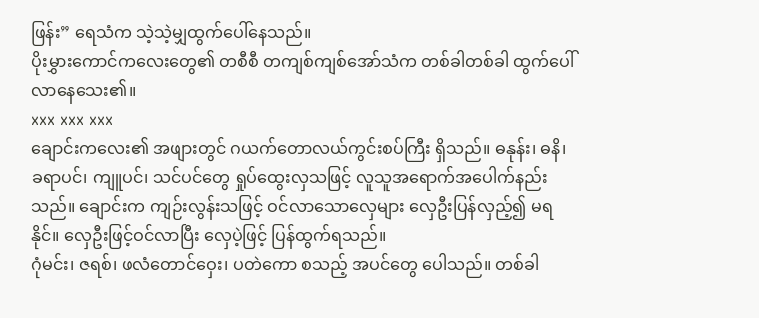ဖြန်း” ရေသံက သဲ့သဲ့မျှထွက်ပေါ်နေသည်။
ပိုးမွှားကောင်ကလေးတွေ၏ တစီစီ တကျစ်ကျစ်အော်သံက တစ်ခါတစ်ခါ ထွက်ပေါ် လာနေသေး၏။
xxx xxx xxx
ချောင်းကလေး၏ အဖျားတွင် ဂယက်တောလယ်ကွင်းစပ်ကြီး ရှိသည်။ ဓနုန်း၊ ဓနိ၊ ခရာပင်၊ ကျူပင်၊ သင်ပင်တွေ ရှုပ်ထွေးလှသဖြင့် လူသူအရောက်အပေါက်နည်းသည်။ ချောင်းက ကျဉ်းလွန်းသဖြင့် ဝင်လာသောလှေများ လှေဦးပြန်လှည့်၍ မရနိုင်။ လှေဦးဖြင့်ဝင်လာပြီး လှေပဲ့ဖြင့် ပြန်ထွက်ရသည်။
ဂုံမင်း၊ ဇရစ်၊ ဖလံတောင်ဝှေး၊ ပတဲကော စသည့် အပင်တွေ ပေါသည်။ တစ်ခါ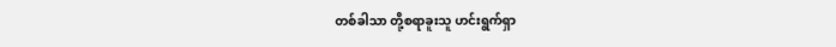တစ်ခါသာ တို့စရာခူးသူ ဟင်းရွက်ရှာ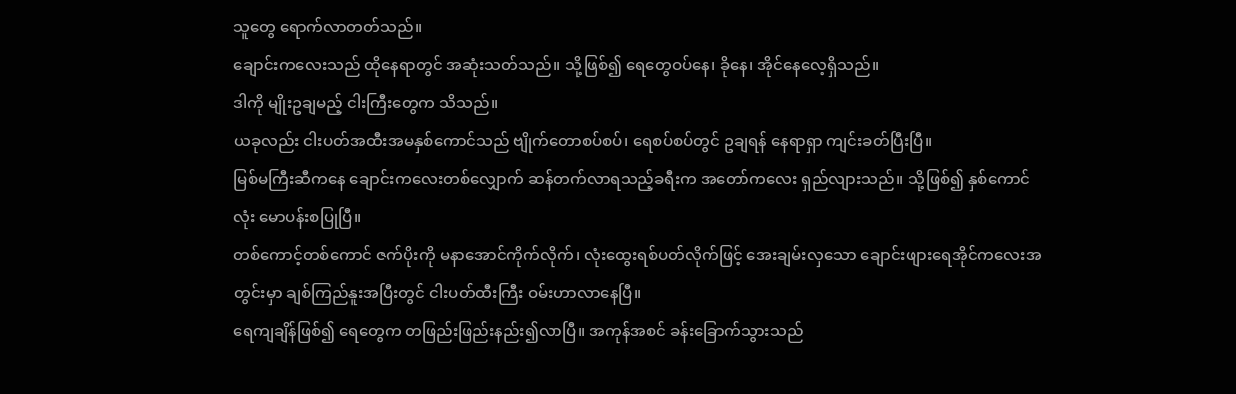သူတွေ ရောက်လာတတ်သည်။
ချောင်းကလေးသည် ထိုနေရာတွင် အဆုံးသတ်သည်။ သို့ဖြစ်၍ ရေတွေဝပ်နေ၊ ခိုနေ၊ အိုင်နေလေ့ရှိသည်။
ဒါကို မျိုးဥချမည့် ငါးကြီးတွေက သိသည်။
ယခုလည်း ငါးပတ်အထီးအမနှစ်ကောင်သည် ဗျိုက်တောစပ်စပ်၊ ရေစပ်စပ်တွင် ဥချရန် နေရာရှာ ကျင်းခတ်ပြီးပြီ။
မြစ်မကြီးဆီကနေ ချောင်းကလေးတစ်လျှောက် ဆန်တက်လာရသည့်ခရီးက အတော်ကလေး ရှည်လျားသည်။ သို့ဖြစ်၍ နှစ်ကောင်လုံး မောပန်းစပြုပြီ။
တစ်ကောင့်တစ်ကောင် ဇက်ပိုးကို မနာအောင်ကိုက်လိုက်၊ လုံးထွေးရစ်ပတ်လိုက်ဖြင့် အေးချမ်းလှသော ချောင်းဖျားရေအိုင်ကလေးအတွင်းမှာ ချစ်ကြည်နူးအပြီးတွင် ငါးပတ်ထီးကြီး ဝမ်းဟာလာနေပြီ။
ရေကျချိန်ဖြစ်၍ ရေတွေက တဖြည်းဖြည်းနည်း၍လာပြီ။ အကုန်အစင် ခန်းခြောက်သွားသည်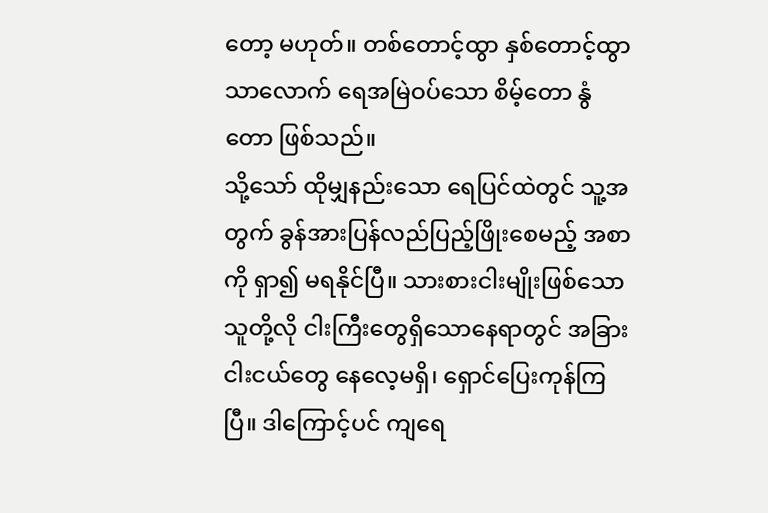တော့ မဟုတ်။ တစ်တောင့်ထွာ နှစ်တောင့်ထွာသာလောက် ရေအမြဲဝပ်သော စိမ့်တော နွံတော ဖြစ်သည်။
သို့သော် ထိုမျှနည်းသော ရေပြင်ထဲတွင် သူ့အတွက် ခွန်အားပြန်လည်ပြည့်ဖြိုးစေမည့် အစာကို ရှာ၍ မရနိုင်ပြီ။ သားစားငါးမျိုးဖြစ်သော သူတို့လို ငါးကြီးတွေရှိသောနေရာတွင် အခြားငါးငယ်တွေ နေလေ့မရှိ၊ ရှောင်ပြေးကုန်ကြပြီ။ ဒါကြောင့်ပင် ကျရေ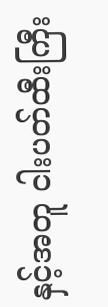နှင့်အတူ ငါးပတ်ထီးကြီး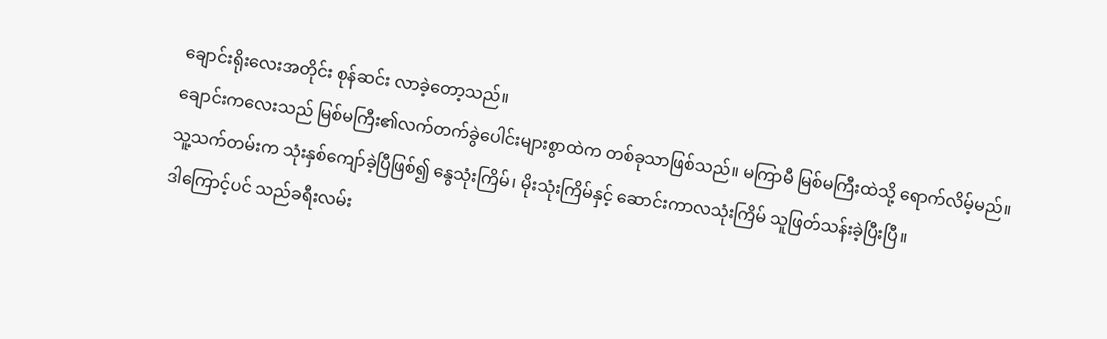ချောင်းရိုးလေးအတိုင်း စုန်ဆင်း လာခဲ့တော့သည်။
ချောင်းကလေးသည် မြစ်မကြီး၏လက်တက်ခွဲပေါင်းများစွာထဲက တစ်ခုသာဖြစ်သည်။ မကြာမီ မြစ်မကြီးထဲသို့ ရောက်လိမ့်မည်။
သူ့သက်တမ်းက သုံးနှစ်ကျော်ခဲ့ပြီဖြစ်၍ နွေသုံးကြိမ်၊ မိုးသုံးကြိမ်နှင့် ဆောင်းကာလသုံးကြိမ် သူဖြတ်သန်းခဲ့ပြီးပြီ။
ဒါကြောင့်ပင် သည်ခရီးလမ်း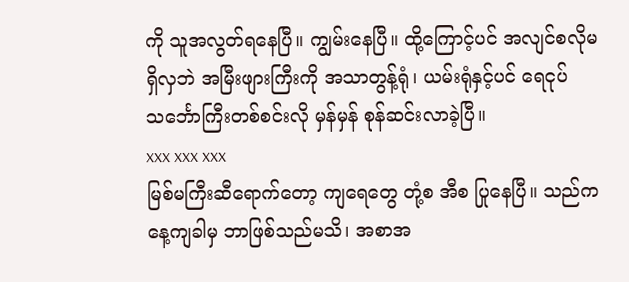ကို သူအလွတ်ရနေပြီ။ ကျွမ်းနေပြီ။ ထို့ကြောင့်ပင် အလျင်စလိုမရှိလှဘဲ အမြီးဖျားကြီးကို အသာတွန့်ရုံ၊ ယမ်းရုံနှင့်ပင် ရေငုပ်သင်္ဘောကြီးတစ်စင်းလို မှန်မှန် စုန်ဆင်းလာခဲ့ပြီ။
xxx xxx xxx
မြစ်မကြီးဆီရောက်တော့ ကျရေတွေ တုံ့စ အီစ ပြုနေပြီ။ သည်ကနေ့ကျခါမှ ဘာဖြစ်သည်မသိ၊ အစာအ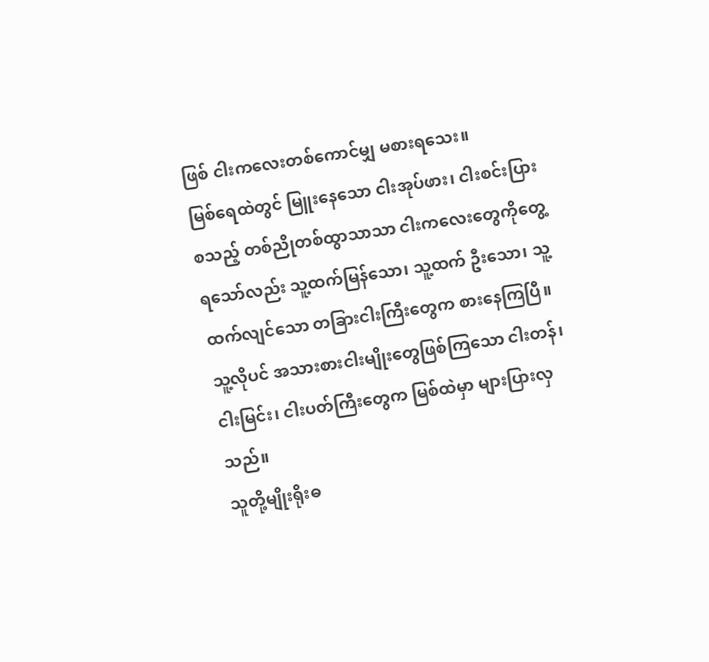ဖြစ် ငါးကလေးတစ်ကောင်မျှ မစားရသေး။
မြစ်ရေထဲတွင် မြူးနေသော ငါးအုပ်ဖား၊ ငါးစင်းပြား စသည့် တစ်ညိုတစ်ထွာသာသာ ငါးကလေးတွေကိုတွေ့ရသော်လည်း သူ့ထက်မြန်သော၊ သူ့ထက် ဦးသော၊ သူ့ထက်လျင်သော တခြားငါးကြီးတွေက စားနေကြပြီ။
သူ့လိုပင် အသားစားငါးမျိုးတွေဖြစ်ကြသော ငါးတန်၊ ငါးမြင်း၊ ငါးပတ်ကြီးတွေက မြစ်ထဲမှာ များပြားလှသည်။
သူတို့မျိုးရိုးဓ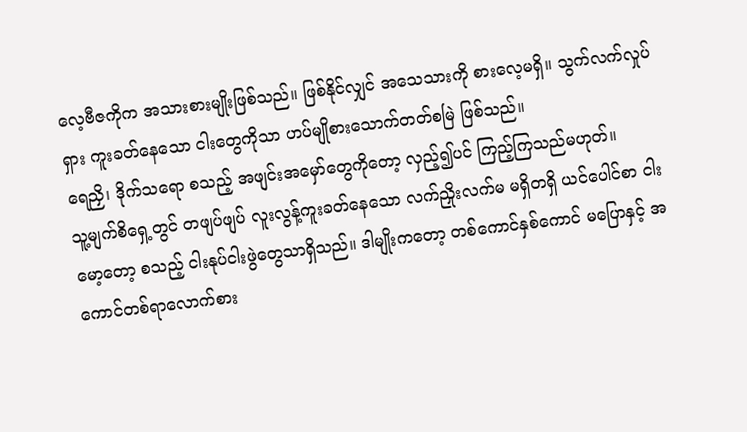လေ့ဗီဇကိုက အသားစားမျိုးဖြစ်သည်။ ဖြစ်နိုင်လျှင် အသေသားကို စားလေ့မရှိ။ သွက်လက်လှုပ်ရှား ကူးခတ်နေသော ငါးတွေကိုသာ ဟပ်မျိုစားသောက်တတ်စမြဲ ဖြစ်သည်။
ရေညှိ၊ ဒိုက်သရော စသည့် အဖျင်းအမှော်တွေကိုတော့ လှည့်၍ပင် ကြည့်ကြသည်မဟုတ်။
သူ့မျက်စိရှေ့တွင် တဖျပ်ဖျပ် လူးလွန့်ကူးခတ်နေသော လက်ညှိုးလက်မ မရှိတရှိ ယင်ပေါင်စာ ငါးမော့တော့ စသည့် ငါးနုပ်ငါးဖွဲတွေသာရှိသည်။ ဒါမျိုးကတော့ တစ်ကောင်နှစ်ကောင် မပြောနှင့် အကောင်တစ်ရာလောက်စား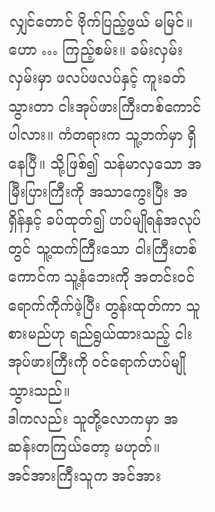လျှင်တောင် ဗိုက်ပြည့်ဖွယ် မမြင်။
ဟော … ကြည့်စမ်း။ ခမ်းလှမ်းလှမ်းမှာ ဖလပ်ဖလပ်နှင့် ကူးခတ်သွားတာ ငါးအုပ်ဖားကြီးတစ်ကောင်ပါလား။ ကံတရားက သူ့ဘက်မှာ ရှိနေပြီ။ သို့ဖြစ်၍ သန်မာလှသော အမြီးပြားကြီးကို အသာကွေးပြီး အရှိန်နှင့် ခပ်ထုတ်၍ ဟပ်မျိုရန်အလုပ်တွင် သူ့ထက်ကြီးသော ငါးကြီးတစ်ကောင်က သူ့နံဘေးကို အတင်းဝင်ရောက်ကိုက်ဖဲ့ပြီး တွန်းထုတ်ကာ သူစားမည်ဟု ရည်ရွယ်ထားသည့် ငါးအုပ်ဖားကြီးကို ဝင်ရောက်ဟပ်မျိုသွားသည်။
ဒါကလည်း သူတို့လောကမှာ အဆန်းတကြယ်တော့ မဟုတ်။
အင်အားကြီးသူက အင်အား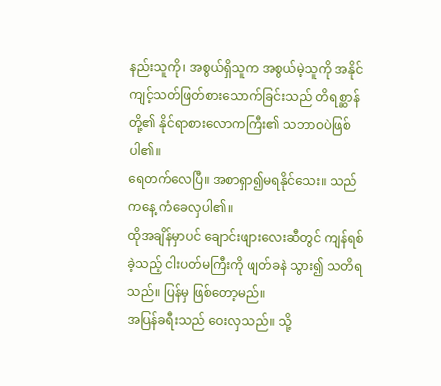နည်းသူကို၊ အစွယ်ရှိသူက အစွယ်မဲ့သူကို အနိုင်ကျင့်သတ်ဖြတ်စားသောက်ခြင်းသည် တိရစ္ဆာန်တို့၏ နိုင်ရာစားလောကကြီး၏ သဘာဝပဲဖြစ်ပါ၏။
ရေတက်လေပြီ။ အစာရှာ၍မရနိုင်သေး။ သည်ကနေ့ ကံခေလှပါ၏။
ထိုအချိန်မှာပင် ချောင်းဖျားလေးဆီတွင် ကျန်ရစ်ခဲ့သည့် ငါးပတ်မကြီးကို ဖျတ်ခနဲ သွား၍ သတိရသည်။ ပြန်မှ ဖြစ်တော့မည်။
အပြန်ခရီးသည် ဝေးလှသည်။ သို့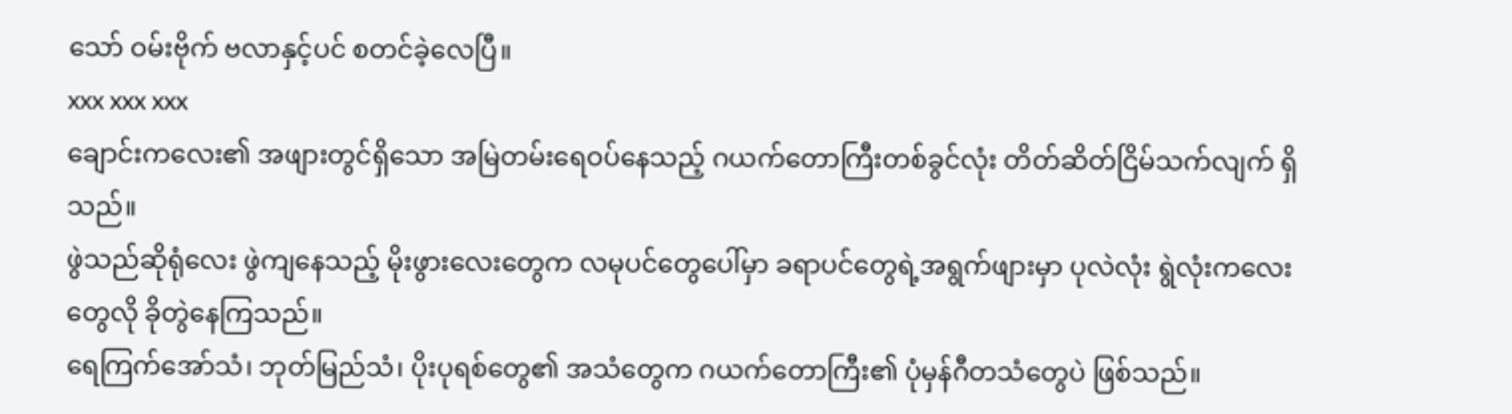သော် ဝမ်းဗိုက် ဗလာနှင့်ပင် စတင်ခဲ့လေပြီ။
xxx xxx xxx
ချောင်းကလေး၏ အဖျားတွင်ရှိသော အမြဲတမ်းရေဝပ်နေသည့် ဂယက်တောကြီးတစ်ခွင်လုံး တိတ်ဆိတ်ငြိမ်သက်လျက် ရှိသည်။
ဖွဲသည်ဆိုရုံလေး ဖွဲကျနေသည့် မိုးဖွားလေးတွေက လမုပင်တွေပေါ်မှာ ခရာပင်တွေရဲ့အရွက်ဖျားမှာ ပုလဲလုံး ရွဲလုံးကလေးတွေလို ခိုတွဲနေကြသည်။
ရေကြက်အော်သံ၊ ဘုတ်မြည်သံ၊ ပိုးပုရစ်တွေ၏ အသံတွေက ဂယက်တောကြီး၏ ပုံမှန်ဂီတသံတွေပဲ ဖြစ်သည်။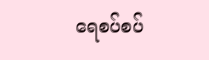ရေစပ်စပ်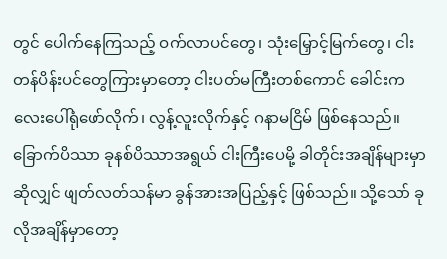တွင် ပေါက်နေကြသည့် ဝက်လာပင်တွေ၊ သုံးမြှောင့်မြက်တွေ၊ ငါးတန်ပိန်းပင်တွေကြားမှာတော့ ငါးပတ်မကြီးတစ်ကောင် ခေါင်းကလေးပေါ်ရုံဖော်လိုက်၊ လွန့်လူးလိုက်နှင့် ဂနာမငြိမ် ဖြစ်နေသည်။
ခြောက်ပိဿာ ခုနစ်ပိဿာအရွယ် ငါးကြီးပေမို့ ခါတိုင်းအချိန်များမှာဆိုလျှင် ဖျတ်လတ်သန်မာ ခွန်အားအပြည့်နှင့် ဖြစ်သည်။ သို့သော် ခုလိုအချိန်မှာတော့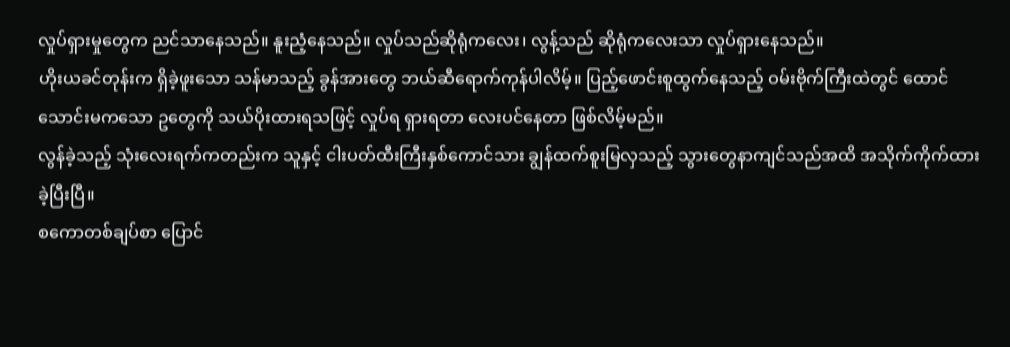လှုပ်ရှားမှုတွေက ညင်သာနေသည်။ နူးညံ့နေသည်။ လှုပ်သည်ဆိုရုံကလေး၊ လွန့်သည် ဆိုရုံကလေးသာ လှုပ်ရှားနေသည်။
ဟိုးယခင်တုန်းက ရှိခဲ့ဖူးသော သန်မာသည့် ခွန်အားတွေ ဘယ်ဆီရောက်ကုန်ပါလိမ့်။ ပြည့်ဖောင်းစူထွက်နေသည့် ဝမ်းဗိုက်ကြီးထဲတွင် ထောင်သောင်းမကသော ဥတွေကို သယ်ပိုးထားရသဖြင့် လှုပ်ရ ရှားရတာ လေးပင်နေတာ ဖြစ်လိမ့်မည်။
လွန်ခဲ့သည့် သုံးလေးရက်ကတည်းက သူနှင့် ငါးပတ်ထီးကြီးနှစ်ကောင်သား ချွန်ထက်စူးမြလှသည့် သွားတွေနာကျင်သည်အထိ အသိုက်ကိုက်ထားခဲ့ပြီးပြီ။
စကောတစ်ချပ်စာ ပြောင်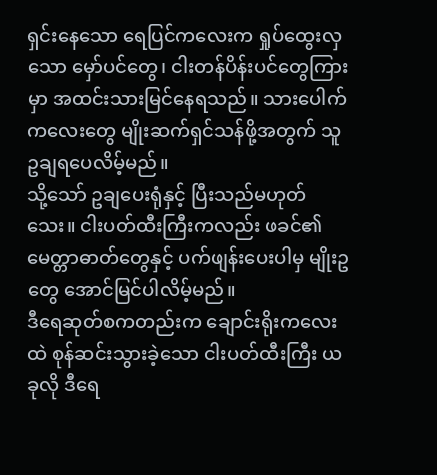ရှင်းနေသော ရေပြင်ကလေးက ရှုပ်ထွေးလှသော မှော်ပင်တွေ၊ ငါးတန်ပိန်းပင်တွေကြားမှာ အထင်းသားမြင်နေရသည်။ သားပေါက်ကလေးတွေ မျိုးဆက်ရှင်သန်ဖို့အတွက် သူဥချရပေလိမ့်မည်။
သို့သော် ဥချပေးရုံနှင့် ပြီးသည်မဟုတ်သေး။ ငါးပတ်ထီးကြီးကလည်း ဖခင်၏ မေတ္တာဓာတ်တွေနှင့် ပက်ဖျန်းပေးပါမှ မျိုးဥတွေ အောင်မြင်ပါလိမ့်မည်။
ဒီရေဆုတ်စကတည်းက ချောင်းရိုးကလေးထဲ စုန်ဆင်းသွားခဲ့သော ငါးပတ်ထီးကြီး ယခုလို ဒီရေ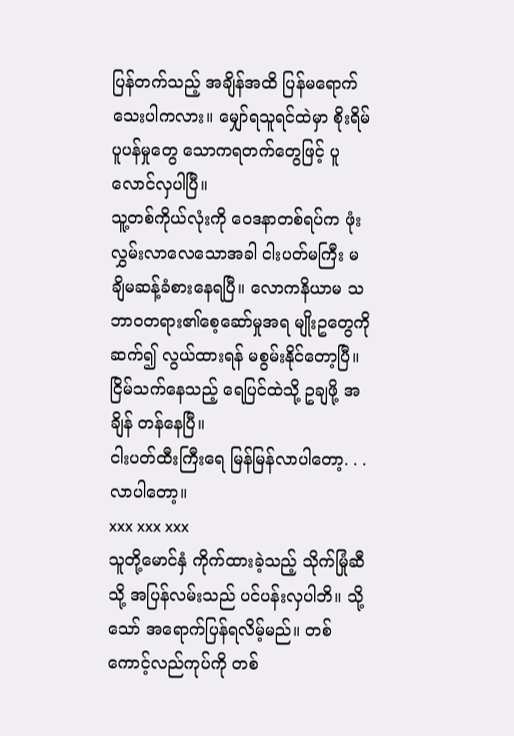ပြန်တက်သည့် အချိန်အထိ ပြန်မရောက်သေးပါကလား။ မျှော်ရသူရင်ထဲမှာ စိုးရိမ်ပူပန်မှုတွေ သောကရတက်တွေဖြင့် ပူလောင်လှပါပြီ။
သူ့တစ်ကိုယ်လုံးကို ဝေဒနာတစ်ရပ်က ဖုံးလွှမ်းလာလေသောအခါ ငါးပတ်မကြီး မချိမဆန့်ခံစားနေရပြီ။ လောကနိယာမ သဘာဝတရား၏စေ့ဆော်မှုအရ မျိုးဥတွေကို ဆက်၍ လွယ်ထားရန် မစွမ်းနိုင်တော့ပြီ။ ငြိမ်သက်နေသည့် ရေပြင်ထဲသို့ ဥချဖို့ အချိန် တန်နေပြီ။
ငါးပတ်ထီးကြီးရေ မြန်မြန်လာပါတော့. . . လာပါတော့။
xxx xxx xxx
သူတို့မောင်နှံ ကိုက်ထားခဲ့သည့် သိုက်မြုံဆီသို့ အပြန်လမ်းသည် ပင်ပန်းလှပါဘိ။ သို့သော် အရောက်ပြန်ရလိမ့်မည်။ တစ်ကောင့်လည်ကုပ်ကို တစ်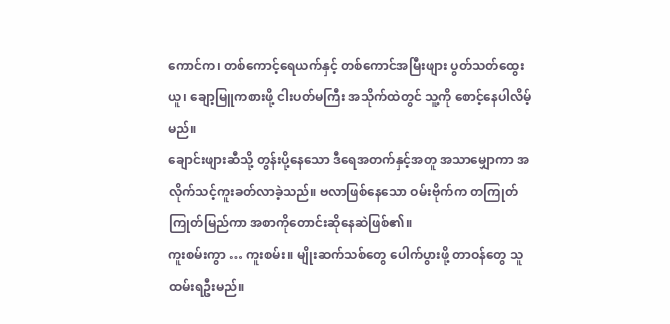ကောင်က၊ တစ်ကောင့်ရေယက်နှင့် တစ်ကောင်အမြီးဖျား ပွတ်သတ်ထွေးယူ၊ ချော့မြူကစားဖို့ ငါးပတ်မကြီး အသိုက်ထဲတွင် သူ့ကို စောင့်နေပါလိမ့်မည်။
ချောင်းဖျားဆီသို့ တွန်းပို့နေသော ဒီရေအတက်နှင့်အတူ အသာမျှောကာ အလိုက်သင့်ကူးခတ်လာခဲ့သည်။ ဗလာဖြစ်နေသော ဝမ်းဗိုက်က တကြုတ်ကြုတ်မြည်ကာ အစာကိုတောင်းဆိုနေဆဲဖြစ်၏။
ကူးစမ်းကွာ … ကူးစမ်း။ မျိုးဆက်သစ်တွေ ပေါက်ပွားဖို့ တာဝန်တွေ သူထမ်းရဦးမည်။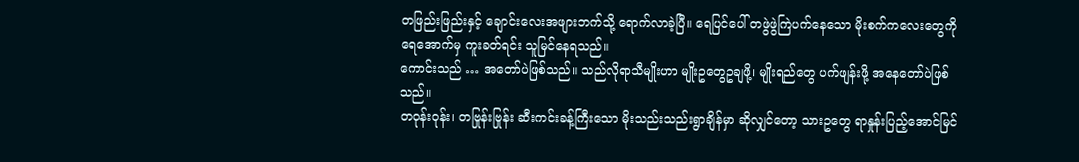တဖြည်းဖြည်းနှင့် ချောင်းလေးအဖျားဘက်သို့ ရောက်လာခဲ့ပြီ။ ရေပြင်ပေါ် တဖွဲဖွဲကြဲပက်နေသော မိုးစက်ကလေးတွေကို ရေအောက်မှ ကူးခတ်ရင်း သူမြင်နေရသည်။
ကောင်းသည် … အတော်ပဲဖြစ်သည်။ သည်လိုရာသီမျိုးဟာ မျိုးဥတွေဥချဖို့၊ မျိုးရည်တွေ ပက်ဖျန်းဖို့ အနေတော်ပဲဖြစ်သည်။
တဝုန်းဝုန်း၊ တဗြုန်းဗြုန်း ဆီးကင်းခန့်ကြီးသော မိုးသည်းသည်းရွာချိန်မှာ ဆိုလျှင်တော့ သားဥတွေ ရာနှုန်းပြည့်အောင်မြင်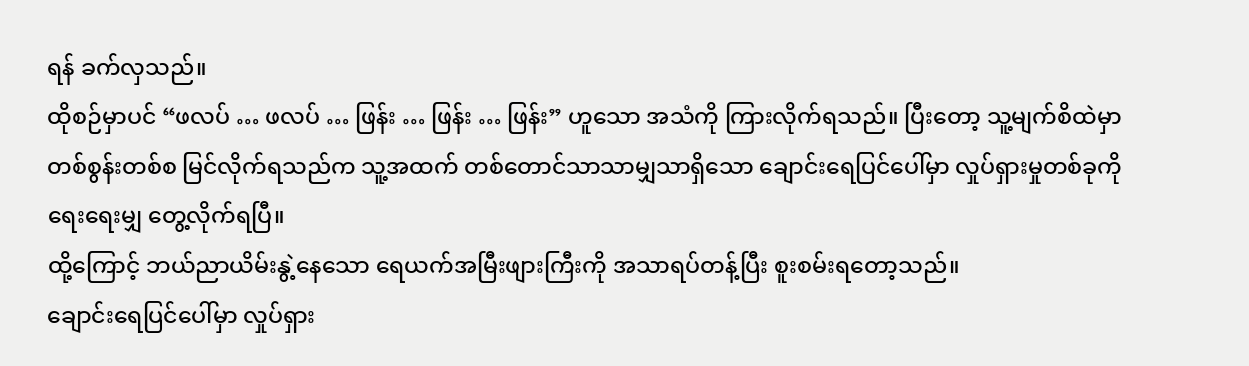ရန် ခက်လှသည်။
ထိုစဉ်မှာပင် “ဖလပ် … ဖလပ် … ဖြန်း … ဖြန်း … ဖြန်း” ဟူသော အသံကို ကြားလိုက်ရသည်။ ပြီးတော့ သူ့မျက်စိထဲမှာ တစ်စွန်းတစ်စ မြင်လိုက်ရသည်က သူ့အထက် တစ်တောင်သာသာမျှသာရှိသော ချောင်းရေပြင်ပေါ်မှာ လှုပ်ရှားမှုတစ်ခုကို ရေးရေးမျှ တွေ့လိုက်ရပြီ။
ထို့ကြောင့် ဘယ်ညာယိမ်းနွဲ့နေသော ရေယက်အမြီးဖျားကြီးကို အသာရပ်တန့်ပြီး စူးစမ်းရတော့သည်။
ချောင်းရေပြင်ပေါ်မှာ လှုပ်ရှား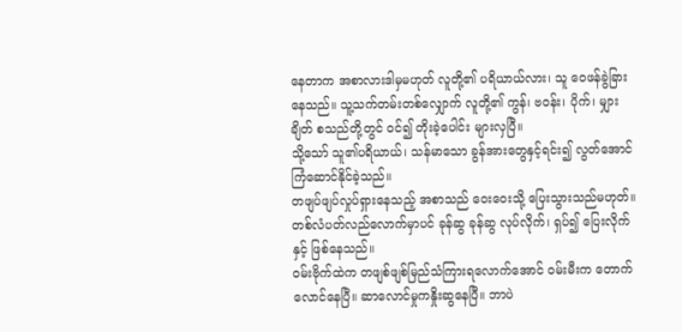နေတာက အစာလားဒါမှမဟုတ် လူတို့၏ ပရိယာယ်လား၊ သူ ဝေဖန်ခွဲခြားနေသည်။ သူ့သက်တမ်းတစ်လျှောက် လူတို့၏ ကွန်၊ ဗဝန်း၊ ပိုက်၊ မျှားချိတ် စသည်တို့တွင် ဝင်၍ တိုးခဲ့ပေါင်း များလှပြီ။
သို့သော် သူ၏ပရိယာယ်၊ သန်မာသော ခွန်အားတွေနှင့်ရင်း၍ လွတ်အောင် ကြံဆောင်နိုင်ခဲ့သည်။
တဖျပ်ဖျပ်လှုပ်ရှားနေသည့် အစာသည် ဝေးဝေးသို့ ပြေးသွားသည်မဟုတ်။ တစ်လံပတ်လည်လောက်မှာပင် ခုန်ဆွ ခုန်ဆွ လုပ်လိုက်၊ ရှပ်၍ ပြေးလိုက်နှင့် ဖြစ်နေသည်။
ဝမ်းဗိုက်ထဲက တဖျစ်ဖျစ်မြည်သံကြားရလောက်အောင် ဝမ်းမီးက တောက်လောင်နေပြီ။ ဆာလောင်မှုကနှိုးဆွနေပြီ။ ဘာပဲ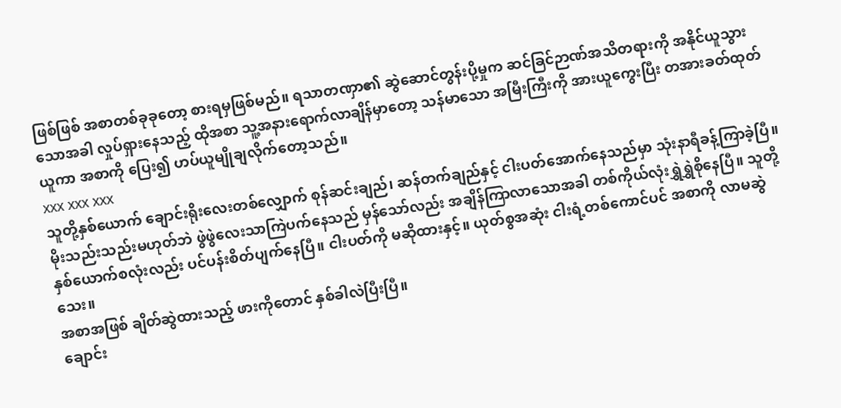ဖြစ်ဖြစ် အစာတစ်ခုခုတော့ စားရမှဖြစ်မည်။ ရသာတဏှာ၏ ဆွဲဆောင်တွန်းပို့မှုက ဆင်ခြင်ဉာဏ်အသိတရားကို အနိုင်ယူသွားသောအခါ လှုပ်ရှားနေသည့် ထိုအစာ သူ့အနားရောက်လာချိန်မှာတော့ သန်မာသော အမြီးကြီးကို အားယူကွေးပြီး တအားခတ်ထုတ်ယူကာ အစာကို ပြေး၍ ဟပ်ယူမျိုချလိုက်တော့သည်။
xxx xxx xxx
သူတို့နှစ်ယောက် ချောင်းရိုးလေးတစ်လျှောက် စုန်ဆင်းချည်၊ ဆန်တက်ချည်နှင့် ငါးပတ်အောက်နေသည်မှာ သုံးနာရီခန့်ကြာခဲ့ပြီ။
မိုးသည်းသည်းမဟုတ်ဘဲ ဖွဲဖွဲလေးသာကြဲပက်နေသည် မှန်သော်လည်း အချိန်ကြာလာသောအခါ တစ်ကိုယ်လုံးရွှဲရွှဲစိုနေပြီ။ သူတို့နှစ်ယောက်စလုံးလည်း ပင်ပန်းစိတ်ပျက်နေပြီ။ ငါးပတ်ကို မဆိုထားနှင့်။ ယုတ်စွအဆုံး ငါးရံ့တစ်ကောင်ပင် အစာကို လာမဆွဲသေး။
အစာအဖြစ် ချိတ်ဆွဲထားသည့် ဖားကိုတောင် နှစ်ခါလဲပြီးပြီ။
ချောင်း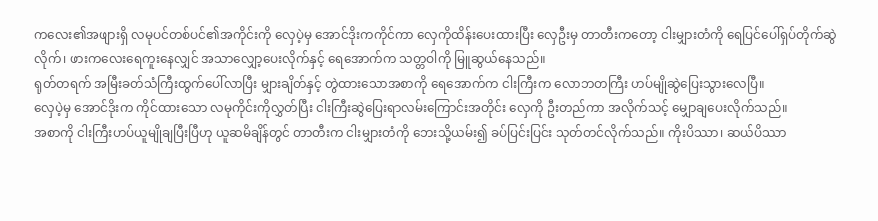ကလေး၏အဖျားရှိ လမုပင်တစ်ပင်၏အကိုင်းကို လှေပဲ့မှ အောင်ဒိုးကကိုင်ကာ လှေကိုထိန်းပေးထားပြီး လှေဦးမှ တာတီးကတော့ ငါးမျှားတံကို ရေပြင်ပေါ်ရှပ်တိုက်ဆွဲလိုက်၊ ဖားကလေးရေကူးနေလျှင် အသာလျှော့ပေးလိုက်နှင့် ရေအောက်က သတ္တဝါကို မြူဆွယ်နေသည်။
ရုတ်တရက် အမြီးခတ်သံကြီးထွက်ပေါ်လာပြီး မျှားချိတ်နှင့် တွဲထားသောအစာကို ရေအောက်က ငါးကြီးက လောဘတကြီး ဟပ်မျိုဆွဲပြေးသွားလေပြီ။
လှေပဲ့မှ အောင်ဒိုးက ကိုင်ထားသော လမုကိုင်းကိုလွှတ်ပြီး ငါးကြီးဆွဲပြေးရာလမ်းကြောင်းအတိုင်း လှေကို ဦးတည်ကာ အလိုက်သင့် မျှောချပေးလိုက်သည်။
အစာကို ငါးကြီးဟပ်ယူမျိုချပြီးပြီဟု ယူဆမိချိန်တွင် တာတီးက ငါးမျှားတံကို ဘေးသို့ယမ်း၍ ခပ်ပြင်းပြင်း သုတ်တင်လိုက်သည်။ ကိုးပိဿာ၊ ဆယ်ပိဿာ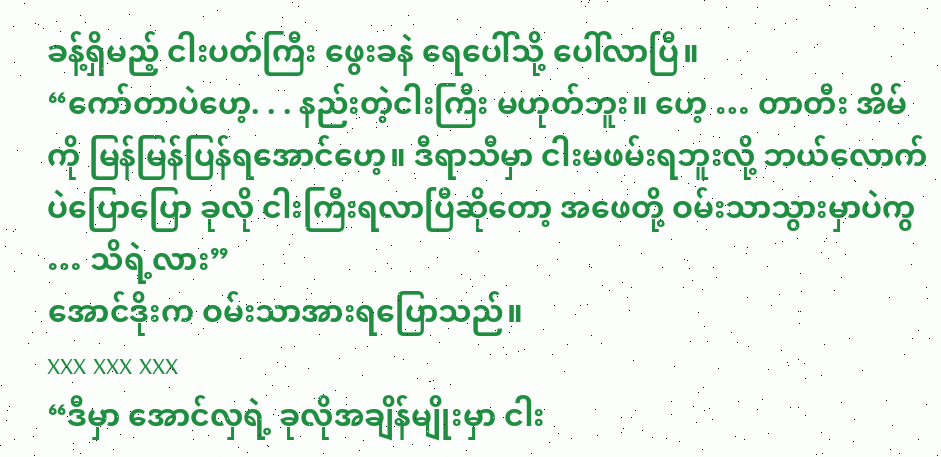ခန့်ရှိမည့် ငါးပတ်ကြီး ဖွေးခနဲ ရေပေါ်သို့ ပေါ်လာပြီ။
“ကော်တာပဲဟေ့. . . နည်းတဲ့ငါးကြီး မဟုတ်ဘူး။ ဟေ့ … တာတီး အိမ်ကို မြန်မြန်ပြန်ရအောင်ဟေ့။ ဒီရာသီမှာ ငါးမဖမ်းရဘူးလို့ ဘယ်လောက်ပဲပြောပြော ခုလို ငါးကြီးရလာပြီဆိုတော့ အဖေတို့ ဝမ်းသာသွားမှာပဲကွ … သိရဲ့လား”
အောင်ဒိုးက ဝမ်းသာအားရပြောသည်။
xxx xxx xxx
“ဒီမှာ အောင်လှရဲ့ ခုလိုအချိန်မျိုးမှာ ငါး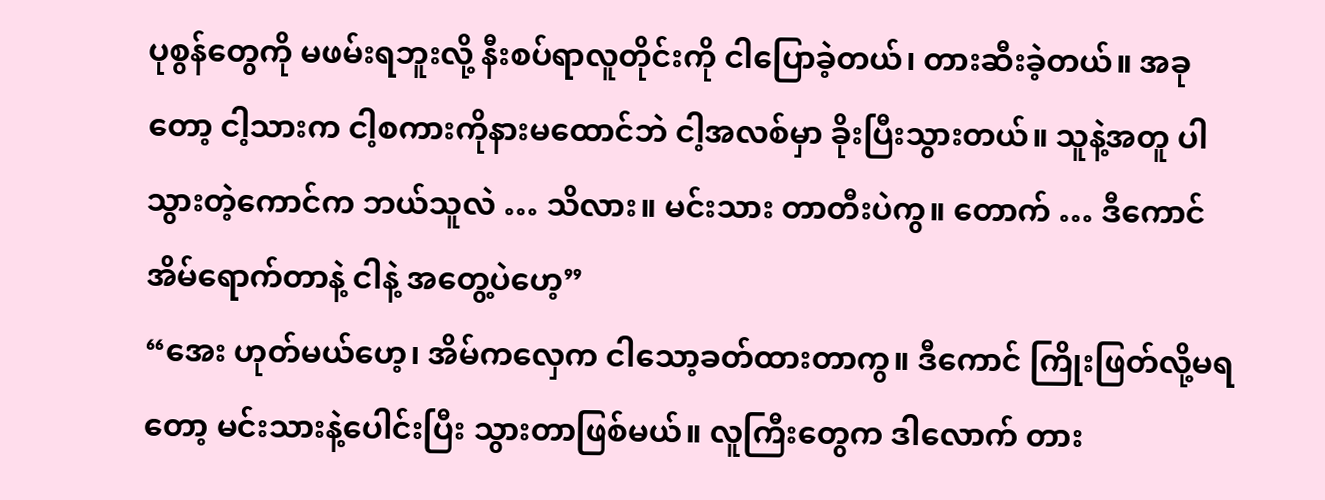ပုစွန်တွေကို မဖမ်းရဘူးလို့ နီးစပ်ရာလူတိုင်းကို ငါပြောခဲ့တယ်၊ တားဆီးခဲ့တယ်။ အခုတော့ ငါ့သားက ငါ့စကားကိုနားမထောင်ဘဲ ငါ့အလစ်မှာ ခိုးပြီးသွားတယ်။ သူနဲ့အတူ ပါသွားတဲ့ကောင်က ဘယ်သူလဲ … သိလား။ မင်းသား တာတီးပဲကွ။ တောက် … ဒီကောင် အိမ်ရောက်တာနဲ့ ငါနဲ့ အတွေ့ပဲဟေ့”
“အေး ဟုတ်မယ်ဟေ့၊ အိမ်ကလှေက ငါသော့ခတ်ထားတာကွ။ ဒီကောင် ကြိုးဖြတ်လို့မရတော့ မင်းသားနဲ့ပေါင်းပြီး သွားတာဖြစ်မယ်။ လူကြီးတွေက ဒါလောက် တား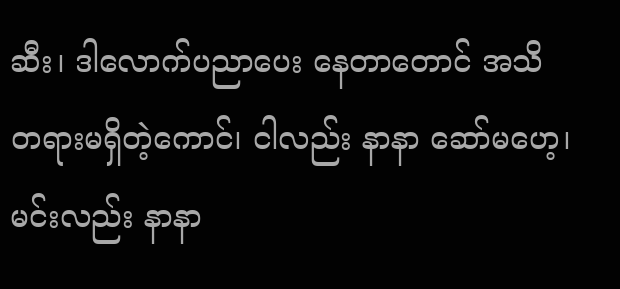ဆီး၊ ဒါလောက်ပညာပေး နေတာတောင် အသိတရားမရှိတဲ့ကောင်၊ ငါလည်း နာနာ ဆော်မဟေ့၊ မင်းလည်း နာနာ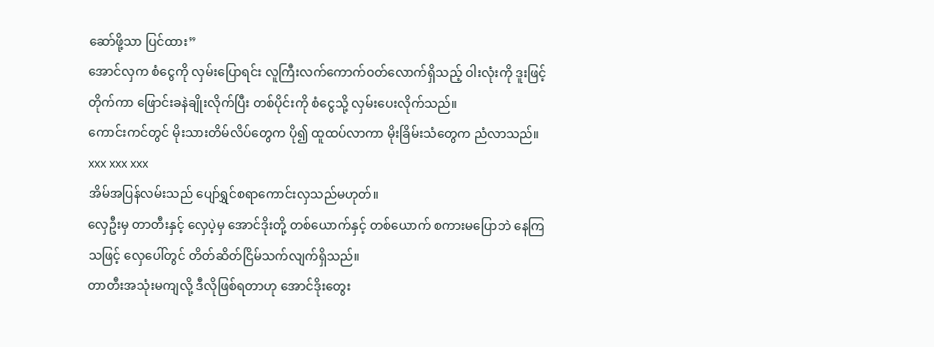ဆော်ဖို့သာ ပြင်ထား”
အောင်လှက စံငွေကို လှမ်းပြောရင်း လူကြီးလက်ကောက်ဝတ်လောက်ရှိသည့် ဝါးလုံးကို ဒူးဖြင့်တိုက်ကာ ဖြောင်းခနဲချိုးလိုက်ပြီး တစ်ပိုင်းကို စံငွေသို့ လှမ်းပေးလိုက်သည်။
ကောင်းကင်တွင် မိုးသားတိမ်လိပ်တွေက ပို၍ ထူထပ်လာကာ မိုးခြိမ်းသံတွေက ညံလာသည်။
xxx xxx xxx
အိမ်အပြန်လမ်းသည် ပျော်ရွှင်စရာကောင်းလှသည်မဟုတ်။
လှေဦးမှ တာတီးနှင့် လှေပဲ့မှ အောင်ဒိုးတို့ တစ်ယောက်နှင့် တစ်ယောက် စကားမပြောဘဲ နေကြသဖြင့် လှေပေါ်တွင် တိတ်ဆိတ်ငြိမ်သက်လျက်ရှိသည်။
တာတီးအသုံးမကျလို့ ဒီလိုဖြစ်ရတာဟု အောင်ဒိုးတွေး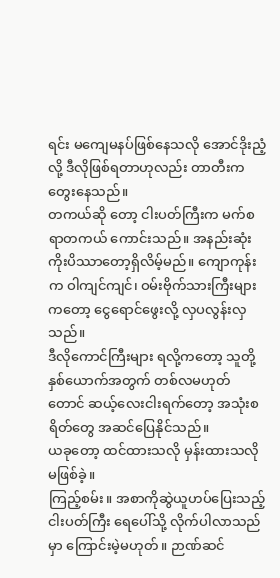ရင်း မကျေမနပ်ဖြစ်နေသလို အောင်ဒိုးညံ့လို့ ဒီလိုဖြစ်ရတာဟုလည်း တာတီးကတွေးနေသည်။
တကယ်ဆို တော့ ငါးပတ်ကြီးက မက်စရာတကယ် ကောင်းသည်။ အနည်းဆုံး ကိုးပိဿာတော့ရှိလိမ့်မည်။ ကျောကုန်းက ဝါကျင်ကျင်၊ ဝမ်းဗိုက်သားကြီးများကတော့ ငွေရောင်ဖွေးလို့ လှပလွန်းလှသည်။
ဒီလိုကောင်ကြီးများ ရလို့ကတော့ သူတို့နှစ်ယောက်အတွက် တစ်လမဟုတ်တောင် ဆယ့်လေးငါးရက်တော့ အသုံးစရိတ်တွေ အဆင်ပြေနိုင်သည်။
ယခုတော့ ထင်ထားသလို မှန်းထားသလို မဖြစ်ခဲ့။
ကြည့်စမ်း။ အစာကိုဆွဲယူဟပ်ပြေးသည့် ငါးပတ်ကြီး ရေပေါ်သို့ လိုက်ပါလာသည်မှာ ကြောင်းမဲ့မဟုတ်။ ဉာဏ်ဆင်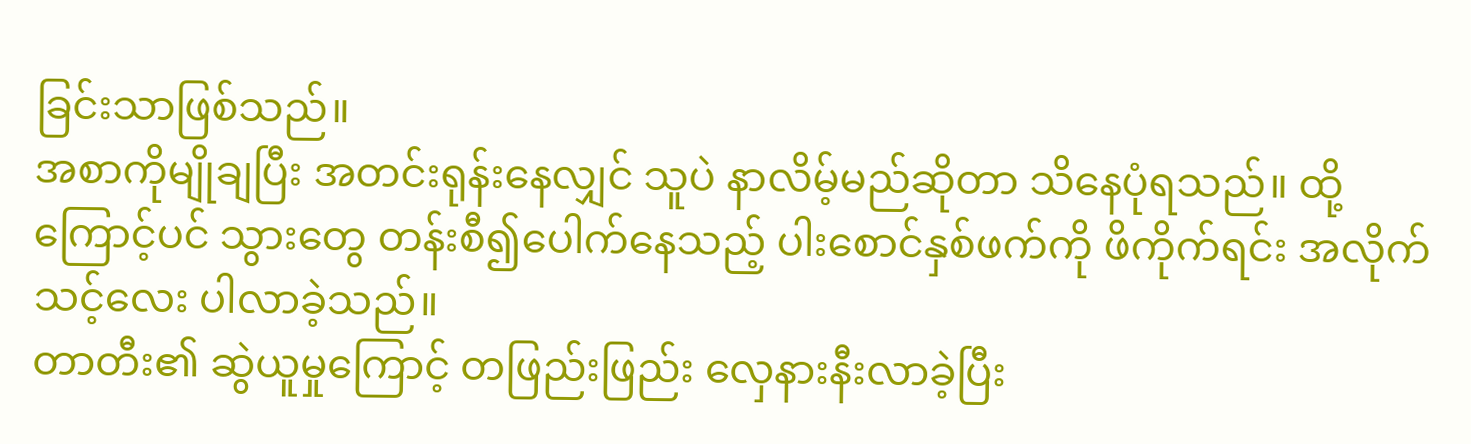ခြင်းသာဖြစ်သည်။
အစာကိုမျိုချပြီး အတင်းရုန်းနေလျှင် သူပဲ နာလိမ့်မည်ဆိုတာ သိနေပုံရသည်။ ထို့ကြောင့်ပင် သွားတွေ တန်းစီ၍ပေါက်နေသည့် ပါးစောင်နှစ်ဖက်ကို ဖိကိုက်ရင်း အလိုက်သင့်လေး ပါလာခဲ့သည်။
တာတီး၏ ဆွဲယူမှုကြောင့် တဖြည်းဖြည်း လှေနားနီးလာခဲ့ပြီး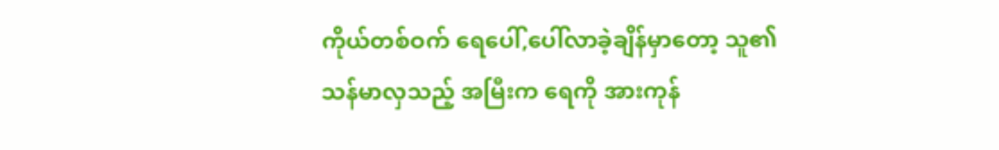ကိုယ်တစ်ဝက် ရေပေါ်,ပေါ်လာခဲ့ချိန်မှာတော့ သူ၏သန်မာလှသည့် အမြီးက ရေကို အားကုန်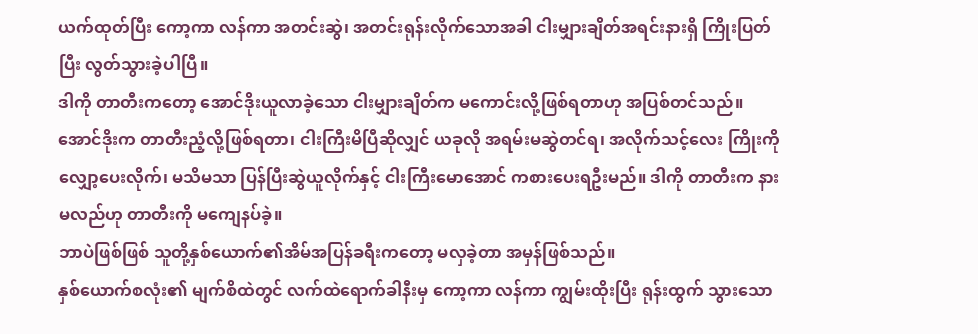ယက်ထုတ်ပြီး ကော့ကာ လန်ကာ အတင်းဆွဲ၊ အတင်းရုန်းလိုက်သောအခါ ငါးမျှားချိတ်အရင်းနားရှိ ကြိုးပြတ်ပြီး လွတ်သွားခဲ့ပါပြီ။
ဒါကို တာတီးကတော့ အောင်ဒိုးယူလာခဲ့သော ငါးမျှားချိတ်က မကောင်းလို့ဖြစ်ရတာဟု အပြစ်တင်သည်။
အောင်ဒိုးက တာတီးညံ့လို့ဖြစ်ရတာ၊ ငါးကြီးမိပြီဆိုလျှင် ယခုလို အရမ်းမဆွဲတင်ရ၊ အလိုက်သင့်လေး ကြိုးကို လျှော့ပေးလိုက်၊ မသိမသာ ပြန်ပြီးဆွဲယူလိုက်နှင့် ငါးကြီးမောအောင် ကစားပေးရဦးမည်။ ဒါကို တာတီးက နားမလည်ဟု တာတီးကို မကျေနပ်ခဲ့။
ဘာပဲဖြစ်ဖြစ် သူတို့နှစ်ယောက်၏အိမ်အပြန်ခရီးကတော့ မလှခဲ့တာ အမှန်ဖြစ်သည်။
နှစ်ယောက်စလုံး၏ မျက်စိထဲတွင် လက်ထဲရောက်ခါနီးမှ ကော့ကာ လန်ကာ ကျွမ်းထိုးပြီး ရုန်းထွက် သွားသော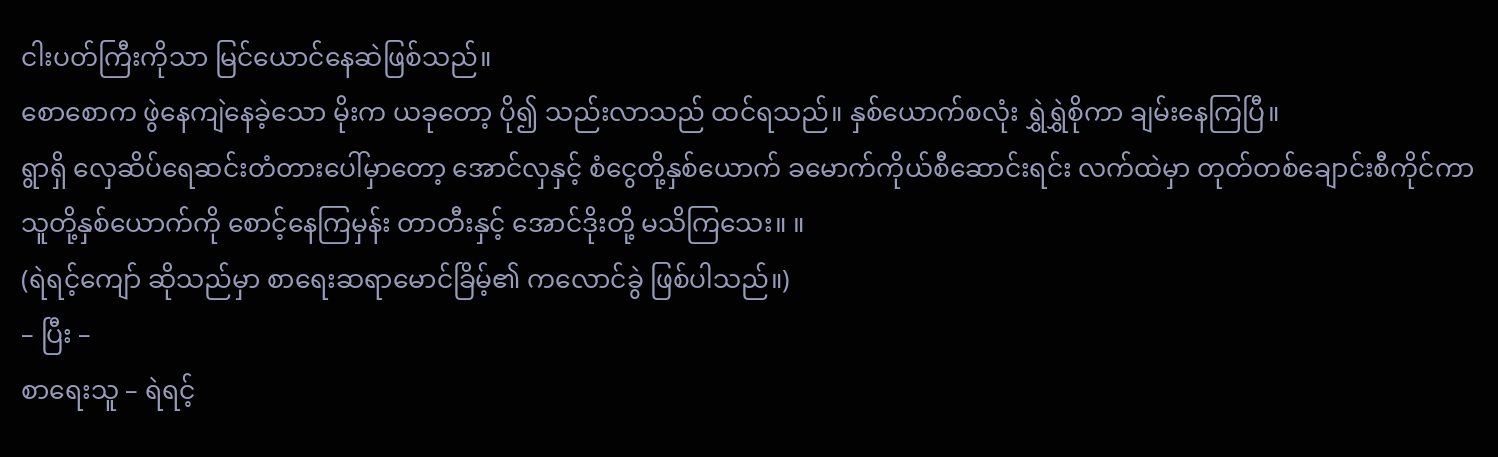ငါးပတ်ကြီးကိုသာ မြင်ယောင်နေဆဲဖြစ်သည်။
စောစောက ဖွဲနေကျဲနေခဲ့သော မိုးက ယခုတော့ ပို၍ သည်းလာသည် ထင်ရသည်။ နှစ်ယောက်စလုံး ရွှဲရွှဲစိုကာ ချမ်းနေကြပြီ။
ရွာရှိ လှေဆိပ်ရေဆင်းတံတားပေါ်မှာတော့ အောင်လှနှင့် စံငွေတို့နှစ်ယောက် ခမောက်ကိုယ်စီဆောင်းရင်း လက်ထဲမှာ တုတ်တစ်ချောင်းစီကိုင်ကာ သူတို့နှစ်ယောက်ကို စောင့်နေကြမှန်း တာတီးနှင့် အောင်ဒိုးတို့ မသိကြသေး။ ။
(ရဲရင့်ကျော် ဆိုသည်မှာ စာရေးဆရာမောင်ခြိမ့်၏ ကလောင်ခွဲ ဖြစ်ပါသည်။)
– ပြီး –
စာရေးသူ – ရဲရင့်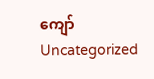ကျော်
Uncategorized